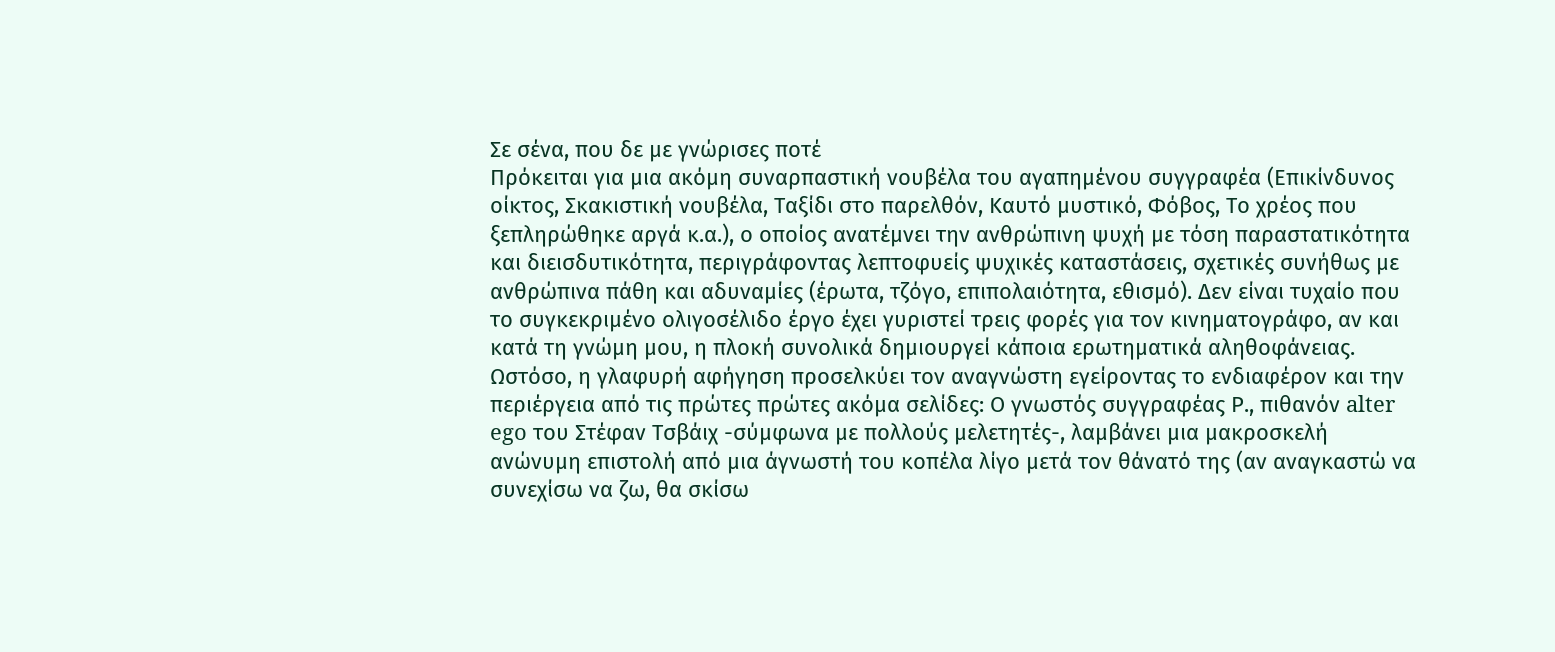Σε σένα, που δε με γνώρισες ποτέ
Πρόκειται για μια ακόμη συναρπαστική νουβέλα του αγαπημένου συγγραφέα (Επικίνδυνος οίκτος, Σκακιστική νουβέλα, Ταξίδι στο παρελθόν, Καυτό μυστικό, Φόβος, Το χρέος που ξεπληρώθηκε αργά κ.α.), ο οποίος ανατέμνει την ανθρώπινη ψυχή με τόση παραστατικότητα και διεισδυτικότητα, περιγράφοντας λεπτοφυείς ψυχικές καταστάσεις, σχετικές συνήθως με ανθρώπινα πάθη και αδυναμίες (έρωτα, τζόγο, επιπολαιότητα, εθισμό). Δεν είναι τυχαίο που το συγκεκριμένο ολιγοσέλιδο έργο έχει γυριστεί τρεις φορές για τον κινηματογράφο, αν και κατά τη γνώμη μου, η πλοκή συνολικά δημιουργεί κάποια ερωτηματικά αληθοφάνειας. Ωστόσο, η γλαφυρή αφήγηση προσελκύει τον αναγνώστη εγείροντας το ενδιαφέρον και την περιέργεια από τις πρώτες πρώτες ακόμα σελίδες: Ο γνωστός συγγραφέας Ρ., πιθανόν alter ego του Στέφαν Τσβάιχ -σύμφωνα με πολλούς μελετητές-, λαμβάνει μια μακροσκελή ανώνυμη επιστολή από μια άγνωστή του κοπέλα λίγο μετά τον θάνατό της (αν αναγκαστώ να συνεχίσω να ζω, θα σκίσω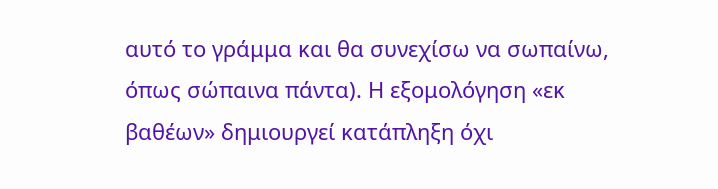αυτό το γράμμα και θα συνεχίσω να σωπαίνω, όπως σώπαινα πάντα). Η εξομολόγηση «εκ βαθέων» δημιουργεί κατάπληξη όχι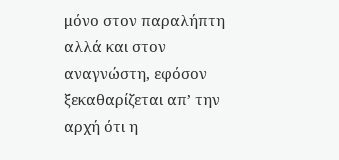μόνο στον παραλήπτη αλλά και στον αναγνώστη, εφόσον ξεκαθαρίζεται απ’ την αρχή ότι η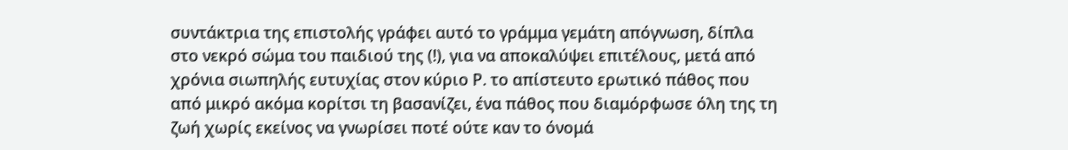συντάκτρια της επιστολής γράφει αυτό το γράμμα γεμάτη απόγνωση, δίπλα στο νεκρό σώμα του παιδιού της (!), για να αποκαλύψει επιτέλους, μετά από χρόνια σιωπηλής ευτυχίας στον κύριο Ρ. το απίστευτο ερωτικό πάθος που από μικρό ακόμα κορίτσι τη βασανίζει, ένα πάθος που διαμόρφωσε όλη της τη ζωή χωρίς εκείνος να γνωρίσει ποτέ ούτε καν το όνομά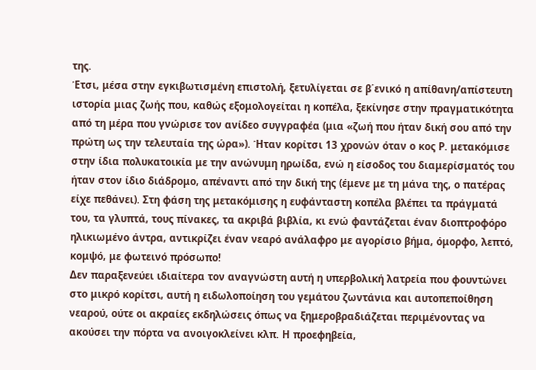της.
Έτσι, μέσα στην εγκιβωτισμένη επιστολή, ξετυλίγεται σε β΄ενικό η απίθανη/απίστευτη ιστορία μιας ζωής που, καθώς εξομολογείται η κοπέλα, ξεκίνησε στην πραγματικότητα από τη μέρα που γνώρισε τον ανίδεο συγγραφέα (μια «ζωή που ήταν δική σου από την πρώτη ως την τελευταία της ώρα»). Ήταν κορίτσι 13 χρονών όταν ο κος Ρ. μετακόμισε στην ίδια πολυκατοικία με την ανώνυμη ηρωίδα, ενώ η είσοδος του διαμερίσματός του ήταν στον ίδιο διάδρομο, απέναντι από την δική της (έμενε με τη μάνα της, ο πατέρας είχε πεθάνει). Στη φάση της μετακόμισης η ευφάνταστη κοπέλα βλέπει τα πράγματά του, τα γλυπτά, τους πίνακες, τα ακριβά βιβλία, κι ενώ φαντάζεται έναν διοπτροφόρο ηλικιωμένο άντρα, αντικρίζει έναν νεαρό ανάλαφρο με αγορίσιο βήμα, όμορφο, λεπτό, κομψό, με φωτεινό πρόσωπο!
Δεν παραξενεύει ιδιαίτερα τον αναγνώστη αυτή η υπερβολική λατρεία που φουντώνει στο μικρό κορίτσι, αυτή η ειδωλοποίηση του γεμάτου ζωντάνια και αυτοπεποίθηση νεαρού, ούτε οι ακραίες εκδηλώσεις όπως να ξημεροβραδιάζεται περιμένοντας να ακούσει την πόρτα να ανοιγοκλείνει κλπ. Η προεφηβεία,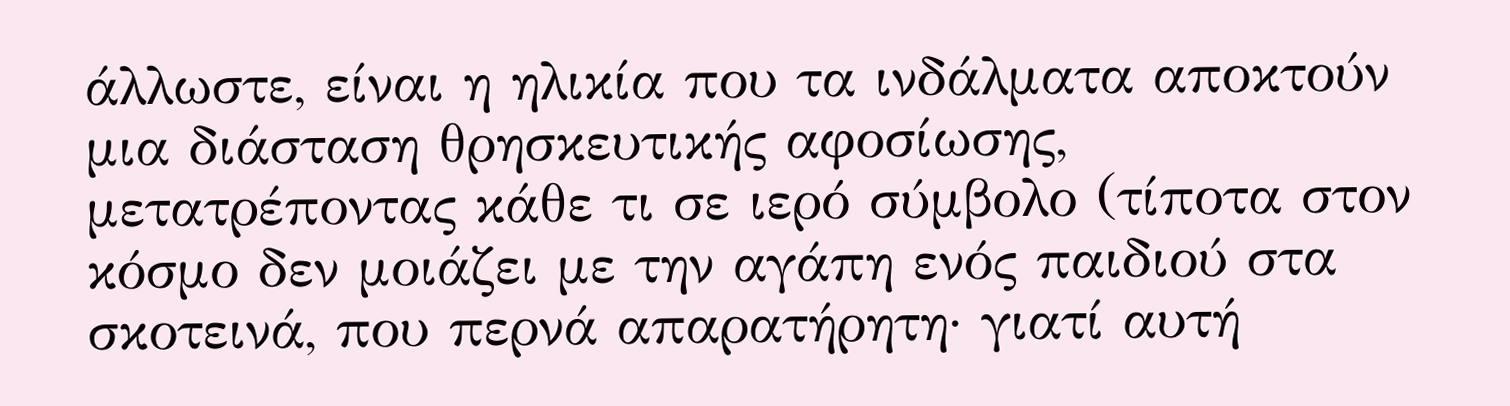άλλωστε, είναι η ηλικία που τα ινδάλματα αποκτούν μια διάσταση θρησκευτικής αφοσίωσης, μετατρέποντας κάθε τι σε ιερό σύμβολο (τίποτα στον κόσμο δεν μοιάζει με την αγάπη ενός παιδιού στα σκοτεινά, που περνά απαρατήρητη· γιατί αυτή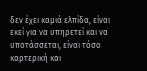δεν έχει καμιά ελπίδα, είναι εκεί για να υπηρετεί και να υποτάσσεται, είναι τόσο καρτερική και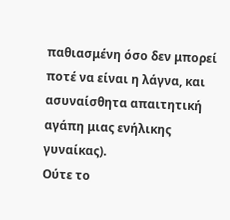παθιασμένη όσο δεν μπορεί ποτέ να είναι η λάγνα, και ασυναίσθητα απαιτητική αγάπη μιας ενήλικης γυναίκας).
Ούτε το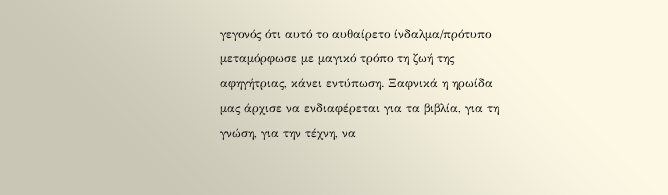γεγονός ότι αυτό το αυθαίρετο ίνδαλμα/πρότυπο μεταμόρφωσε με μαγικό τρόπο τη ζωή της αφηγήτριας, κάνει εντύπωση. Ξαφνικά η ηρωίδα μας άρχισε να ενδιαφέρεται για τα βιβλία, για τη γνώση, για την τέχνη, να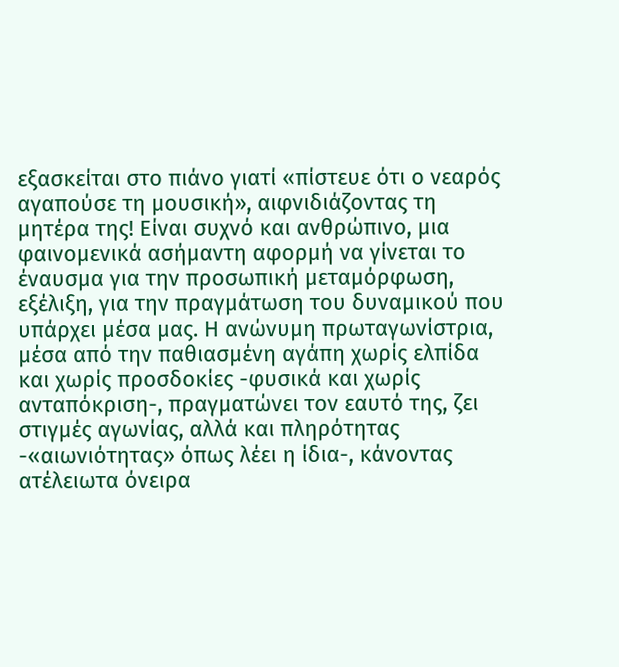εξασκείται στο πιάνο γιατί «πίστευε ότι ο νεαρός αγαπούσε τη μουσική», αιφνιδιάζοντας τη μητέρα της! Είναι συχνό και ανθρώπινο, μια φαινομενικά ασήμαντη αφορμή να γίνεται το έναυσμα για την προσωπική μεταμόρφωση, εξέλιξη, για την πραγμάτωση του δυναμικού που υπάρχει μέσα μας. Η ανώνυμη πρωταγωνίστρια, μέσα από την παθιασμένη αγάπη χωρίς ελπίδα και χωρίς προσδοκίες -φυσικά και χωρίς ανταπόκριση-, πραγματώνει τον εαυτό της, ζει στιγμές αγωνίας, αλλά και πληρότητας -«αιωνιότητας» όπως λέει η ίδια-, κάνοντας ατέλειωτα όνειρα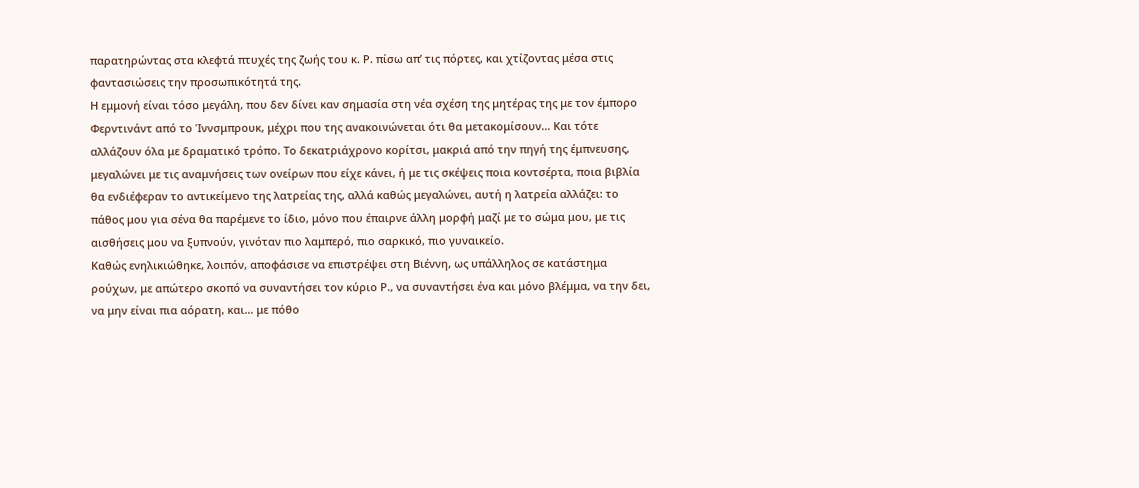παρατηρώντας στα κλεφτά πτυχές της ζωής του κ. Ρ. πίσω απ’ τις πόρτες, και χτίζοντας μέσα στις φαντασιώσεις την προσωπικότητά της.
Η εμμονή είναι τόσο μεγάλη, που δεν δίνει καν σημασία στη νέα σχέση της μητέρας της με τον έμπορο Φερντινάντ από το Ίννσμπρουκ, μέχρι που της ανακοινώνεται ότι θα μετακομίσουν… Και τότε αλλάζουν όλα με δραματικό τρόπο. Το δεκατριάχρονο κορίτσι, μακριά από την πηγή της έμπνευσης, μεγαλώνει με τις αναμνήσεις των ονείρων που είχε κάνει, ή με τις σκέψεις ποια κοντσέρτα, ποια βιβλία θα ενδιέφεραν το αντικείμενο της λατρείας της, αλλά καθώς μεγαλώνει, αυτή η λατρεία αλλάζει: το πάθος μου για σένα θα παρέμενε το ίδιο, μόνο που έπαιρνε άλλη μορφή μαζί με το σώμα μου, με τις αισθήσεις μου να ξυπνούν, γινόταν πιο λαμπερό, πιο σαρκικό, πιο γυναικείο.
Καθώς ενηλικιώθηκε, λοιπόν, αποφάσισε να επιστρέψει στη Βιέννη, ως υπάλληλος σε κατάστημα ρούχων, με απώτερο σκοπό να συναντήσει τον κύριο Ρ., να συναντήσει ένα και μόνο βλέμμα, να την δει, να μην είναι πια αόρατη, και… με πόθο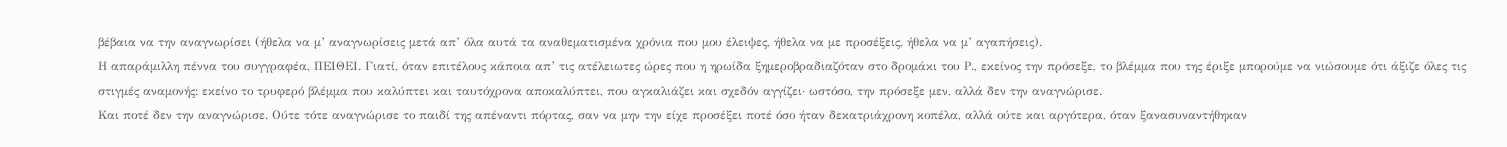βέβαια να την αναγνωρίσει (ήθελα να μ’ αναγνωρίσεις μετά απ’ όλα αυτά τα αναθεματισμένα χρόνια που μου έλειψες, ήθελα να με προσέξεις, ήθελα να μ’ αγαπήσεις).
Η απαράμιλλη πέννα του συγγραφέα, ΠΕΙΘΕΙ. Γιατί, όταν επιτέλους κάποια απ’ τις ατέλειωτες ώρες που η ηρωίδα ξημεροβραδιαζόταν στο δρομάκι του Ρ., εκείνος την πρόσεξε, το βλέμμα που της έριξε μπορούμε να νιώσουμε ότι άξιζε όλες τις στιγμές αναμονής: εκείνο το τρυφερό βλέμμα που καλύπτει και ταυτόχρονα αποκαλύπτει, που αγκαλιάζει και σχεδόν αγγίζει· ωστόσο, την πρόσεξε μεν, αλλά δεν την αναγνώρισε.
Και ποτέ δεν την αναγνώρισε. Ούτε τότε αναγνώρισε το παιδί της απέναντι πόρτας, σαν να μην την είχε προσέξει ποτέ όσο ήταν δεκατριάχρονη κοπέλα, αλλά ούτε και αργότερα, όταν ξανασυναντήθηκαν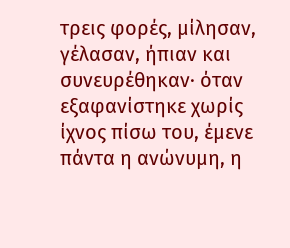τρεις φορές, μίλησαν, γέλασαν, ήπιαν και συνευρέθηκαν· όταν εξαφανίστηκε χωρίς ίχνος πίσω του, έμενε πάντα η ανώνυμη, η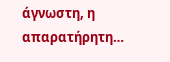άγνωστη, η απαρατήρητη…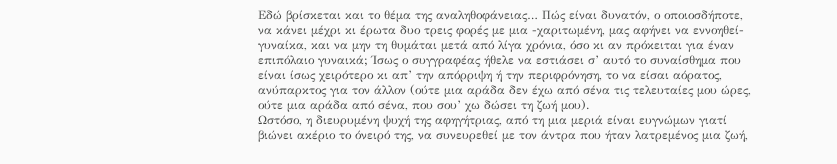Εδώ βρίσκεται και το θέμα της αναληθοφάνειας… Πώς είναι δυνατόν, ο οποιοσδήποτε, να κάνει μέχρι κι έρωτα δυο τρεις φορές με μια -χαριτωμένη, μας αφήνει να εννοηθεί- γυναίκα, και να μην τη θυμάται μετά από λίγα χρόνια, όσο κι αν πρόκειται για έναν επιπόλαιο γυναικά; Ίσως ο συγγραφέας ήθελε να εστιάσει σ’ αυτό το συναίσθημα που είναι ίσως χειρότερο κι απ’ την απόρριψη ή την περιφρόνηση, το να είσαι αόρατος, ανύπαρκτος για τον άλλον (ούτε μια αράδα δεν έχω από σένα τις τελευταίες μου ώρες, ούτε μια αράδα από σένα, που σου’ χω δώσει τη ζωή μου).
Ωστόσο, η διευρυμένη ψυχή της αφηγήτριας, από τη μια μεριά είναι ευγνώμων γιατί βιώνει ακέριο το όνειρό της, να συνευρεθεί με τον άντρα που ήταν λατρεμένος μια ζωή,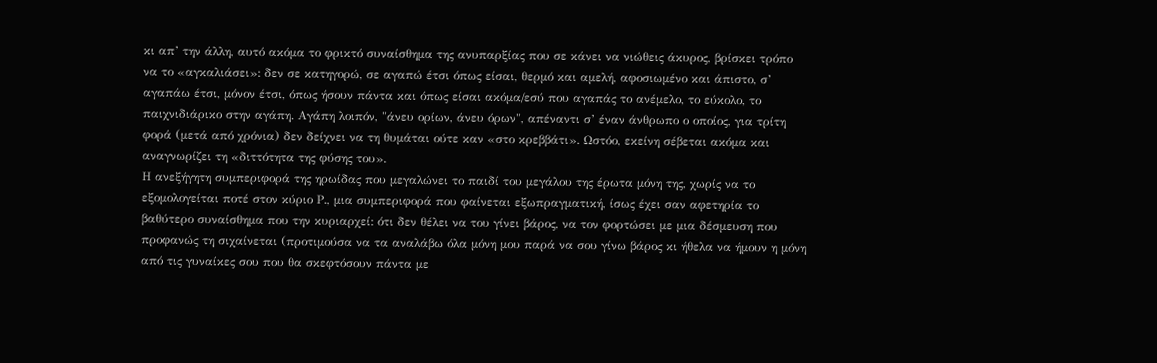κι απ’ την άλλη, αυτό ακόμα το φρικτό συναίσθημα της ανυπαρξίας που σε κάνει να νιώθεις άκυρος, βρίσκει τρόπο να το «αγκαλιάσει»: δεν σε κατηγορώ, σε αγαπώ έτσι όπως είσαι, θερμό και αμελή, αφοσιωμένο και άπιστο, σ’ αγαπάω έτσι, μόνον έτσι, όπως ήσουν πάντα και όπως είσαι ακόμα/εσύ που αγαπάς το ανέμελο, το εύκολο, το παιχνιδιάρικο στην αγάπη. Αγάπη λοιπόν, "άνευ ορίων, άνευ όρων", απέναντι σ’ έναν άνθρωπο ο οποίος, για τρίτη φορά (μετά από χρόνια) δεν δείχνει να τη θυμάται ούτε καν «στο κρεββάτι». Ωστόο, εκείνη σέβεται ακόμα και αναγνωρίζει τη «διττότητα της φύσης του».
Η ανεξήγητη συμπεριφορά της ηρωίδας που μεγαλώνει το παιδί του μεγάλου της έρωτα μόνη της, χωρίς να το εξομολογείται ποτέ στον κύριο Ρ., μια συμπεριφορά που φαίνεται εξωπραγματική, ίσως έχει σαν αφετηρία το βαθύτερο συναίσθημα που την κυριαρχεί: ότι δεν θέλει να του γίνει βάρος, να τον φορτώσει με μια δέσμευση που προφανώς τη σιχαίνεται (προτιμούσα να τα αναλάβω όλα μόνη μου παρά να σου γίνω βάρος κι ήθελα να ήμουν η μόνη από τις γυναίκες σου που θα σκεφτόσουν πάντα με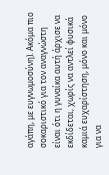αγάπη, με ευγνωμοσύνη). Ακόμα πιο σοκαριστικό για τον αναγνώστη είναι ότι η γυναίκα αυτή άρχισε να εκδίδεται, χωρίς να αντλεί φυσικά καμιά ευχαρίστηση, μόνο και μόνο για να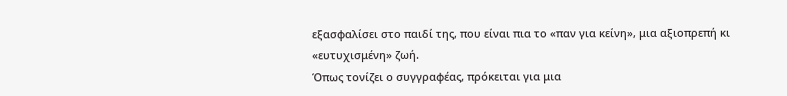εξασφαλίσει στο παιδί της, που είναι πια το «παν για κείνη», μια αξιοπρεπή κι «ευτυχισμένη» ζωή.
Όπως τονίζει ο συγγραφέας, πρόκειται για μια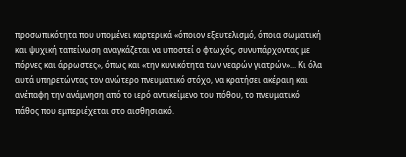προσωπικότητα που υπομένει καρτερικά «όποιον εξευτελισμό, όποια σωματική και ψυχική ταπείνωση αναγκάζεται να υποστεί ο φτωχός, συνυπάρχοντας με πόρνες και άρρωστες», όπως και «την κυνικότητα των νεαρών γιατρών»... Κι όλα αυτά υπηρετώντας τον ανώτερο πνευματικό στόχο, να κρατήσει ακέραιη και ανέπαφη την ανάμνηση από το ιερό αντικείμενο του πόθου, το πνευματικό πάθος που εμπεριέχεται στο αισθησιακό.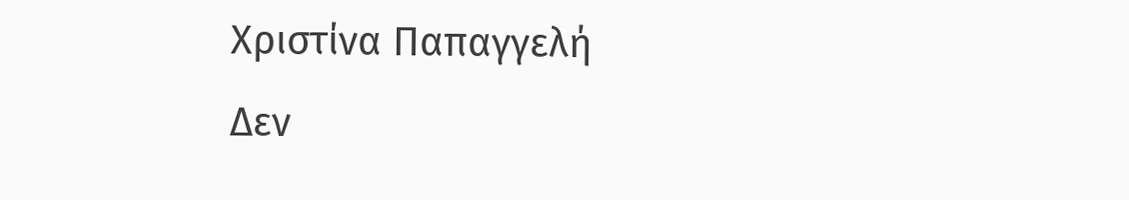Χριστίνα Παπαγγελή
Δεν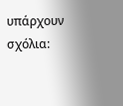υπάρχουν σχόλια: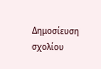Δημοσίευση σχολίου